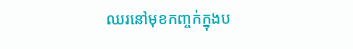ឈរនៅមុខកញ្ចក់ក្នុងប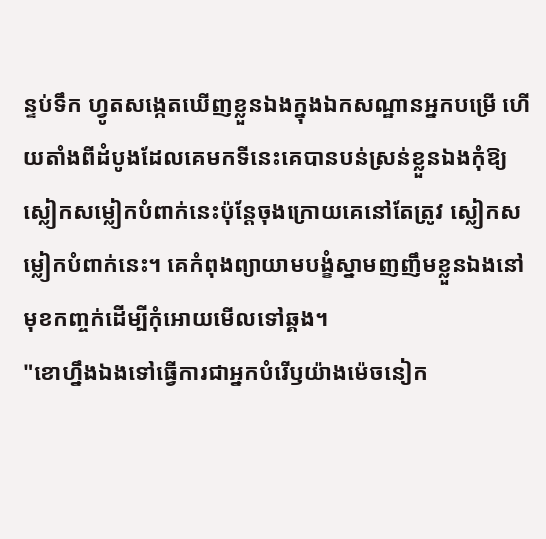ន្ទប់ទឹក ហ្វូតសង្កេតឃើញខ្លួនឯងក្នុងឯកសណ្ឋានអ្នកបម្រើ ហើយតាំងពីដំបូងដែលគេមកទីនេះគេបានបន់ស្រន់ខ្លួនឯងកុំឱ្យស្លៀកសម្លៀកបំពាក់នេះប៉ុន្តែចុងក្រោយគេនៅតែត្រូវ ស្លៀកសម្លៀកបំពាក់នេះ។ គេកំពុងព្យាយាមបង្ខំស្នាមញញឹមខ្លួនឯងនៅមុខកញ្ចក់ដើម្បីកុំអោយមើលទៅឆ្គង។
"ខោហ្នឹងឯងទៅធ្វើការជាអ្នកបំរើឫយ៉ាងម៉េចនៀក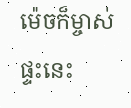ម៉េចក៏ម្ចាស់ផ្ទះនេះ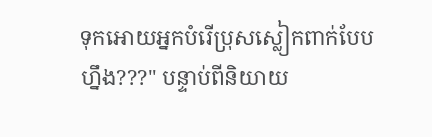ទុកអោយអ្នកបំរើប្រុសស្លៀកពាក់បែបហ្នឹង???" បន្ទាប់ពីនិយាយ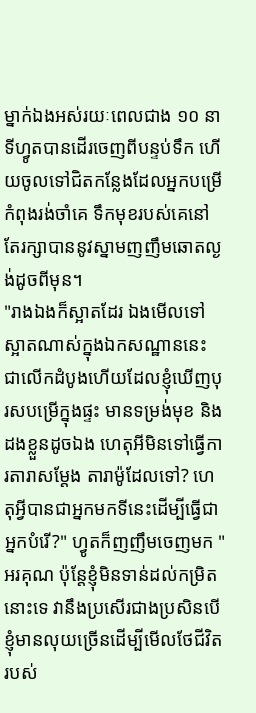ម្នាក់ឯងអស់រយៈពេលជាង ១០ នាទីហ្វូតបានដើរចេញពីបន្ទប់ទឹក ហើយចូលទៅជិតកន្លែងដែលអ្នកបម្រើកំពុងរង់ចាំគេ ទឹកមុខរបស់គេនៅតែរក្សាបាននូវស្នាមញញឹមឆោតល្ងង់ដូចពីមុន។
"រាងឯងក៏ស្អាតដែរ ឯងមើលទៅស្អាតណាស់ក្នុងឯកសណ្ឋាននេះ ជាលើកដំបូងហើយដែលខ្ញុំឃើញបុរសបម្រើក្នុងផ្ទះ មានទម្រង់មុខ និងដងខ្លួនដូចឯង ហេតុអីមិនទៅធ្វើការតារាសម្តែង តារាម៉ូដែលទៅ? ហេតុអ្វីបានជាអ្នកមកទីនេះដើម្បីធ្វើជាអ្នកបំរើ?" ហ្វូតក៏ញញឹមចេញមក "អរគុណ ប៉ុន្តែខ្ញុំមិនទាន់ដល់កម្រិតនោះទេ វានឹងប្រសើរជាងប្រសិនបើខ្ញុំមានលុយច្រើនដើម្បីមើលថែជីវិតរបស់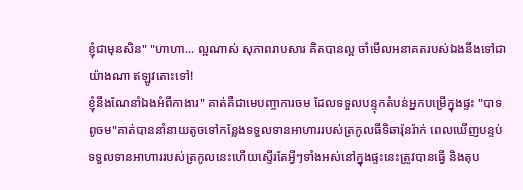ខ្ញុំជាមុនសិន" "ហាហា... ល្អណាស់ សុភាពរាបសារ គិតបានល្អ ចាំមើលអនាគតរបស់ឯងនឹងទៅជាយ៉ាងណា ឥឡូវតោះទៅ!
ខ្ញុំនឹងណែនាំឯងអំពីកាងារ" គាត់គឺជាមេបញ្ចាការចម ដែលទទួលបន្ទុកតំបន់អ្នកបម្រើក្នុងផ្ទះ "បាទពូចម"គាត់បាននាំនាយតូចទៅកន្លែងទទួលទានអាហាររបស់ត្រកូលធីទិឆារ៉ុនរ៉ាក់ ពេលឃើញបន្ទប់ទទួលទានអាហាររបស់ត្រកូលនេះហើយស្ទើរតែអ្វីៗទាំងអស់នៅក្នុងផ្ទះនេះត្រូវបានធ្វើ និងតុប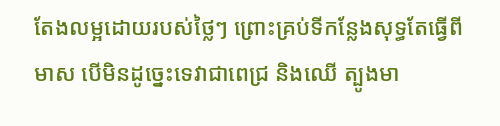តែងលម្អដោយរបស់ថ្លៃៗ ព្រោះគ្រប់ទីកន្លែងសុទ្ធតែធ្វើពីមាស បើមិនដូច្នេះទេវាជាពេជ្រ និងឈើ ត្បូងមា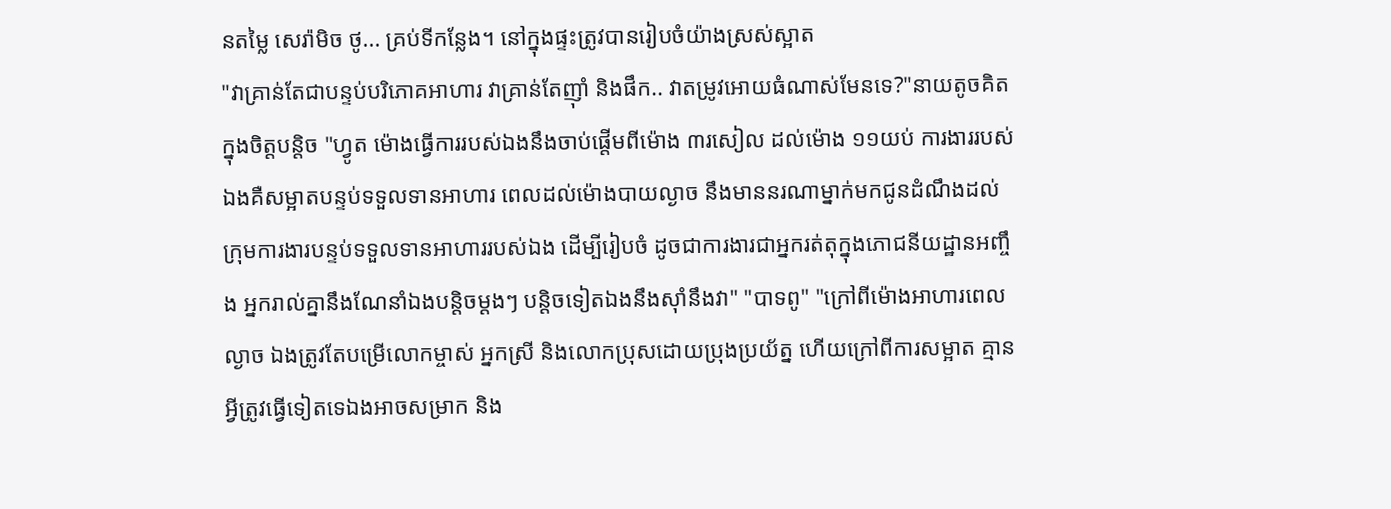នតម្លៃ សេរ៉ាមិច ថូ... គ្រប់ទីកន្លែង។ នៅក្នុងផ្ទះត្រូវបានរៀបចំយ៉ាងស្រស់ស្អាត
"វាគ្រាន់តែជាបន្ទប់បរិភោគអាហារ វាគ្រាន់តែញ៉ាំ និងផឹក.. វាតម្រូវអោយធំណាស់មែនទេ?"នាយតូចគិតក្នុងចិត្តបន្តិច "ហ្វូត ម៉ោងធ្វើការរបស់ឯងនឹងចាប់ផ្តើមពីម៉ោង ៣រសៀល ដល់ម៉ោង ១១យប់ ការងាររបស់ឯងគឺសម្អាតបន្ទប់ទទួលទានអាហារ ពេលដល់ម៉ោងបាយល្ងាច នឹងមាននរណាម្នាក់មកជូនដំណឹងដល់ក្រុមការងារបន្ទប់ទទួលទានអាហាររបស់ឯង ដើម្បីរៀបចំ ដូចជាការងារជាអ្នករត់តុក្នុងភោជនីយដ្ឋានអញ្ចឹង អ្នករាល់គ្នានឹងណែនាំឯងបន្តិចម្តងៗ បន្តិចទៀតឯងនឹងស៊ាំនឹងវា" "បាទពូ" "ក្រៅពីម៉ោងអាហារពេលល្ងាច ឯងត្រូវតែបម្រើលោកម្ចាស់ អ្នកស្រី និងលោកប្រុសដោយប្រុងប្រយ័ត្ន ហើយក្រៅពីការសម្អាត គ្មានអ្វីត្រូវធ្វើទៀតទេឯងអាចសម្រាក និង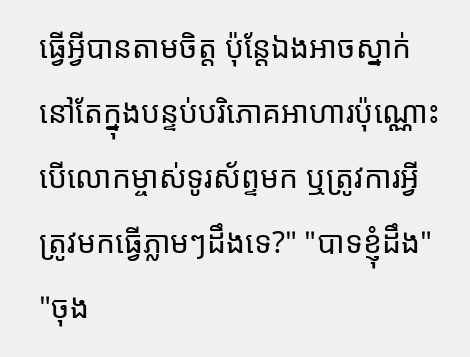ធ្វើអ្វីបានតាមចិត្ត ប៉ុន្តែឯងអាចស្នាក់នៅតែក្នុងបន្ទប់បរិភោគអាហារប៉ុណ្ណោះ បើលោកម្ចាស់ទូរស័ព្ទមក ឬត្រូវការអ្វីត្រូវមកធ្វើភ្លាមៗដឹងទេ?" "បាទខ្ញុំដឹង" "ចុង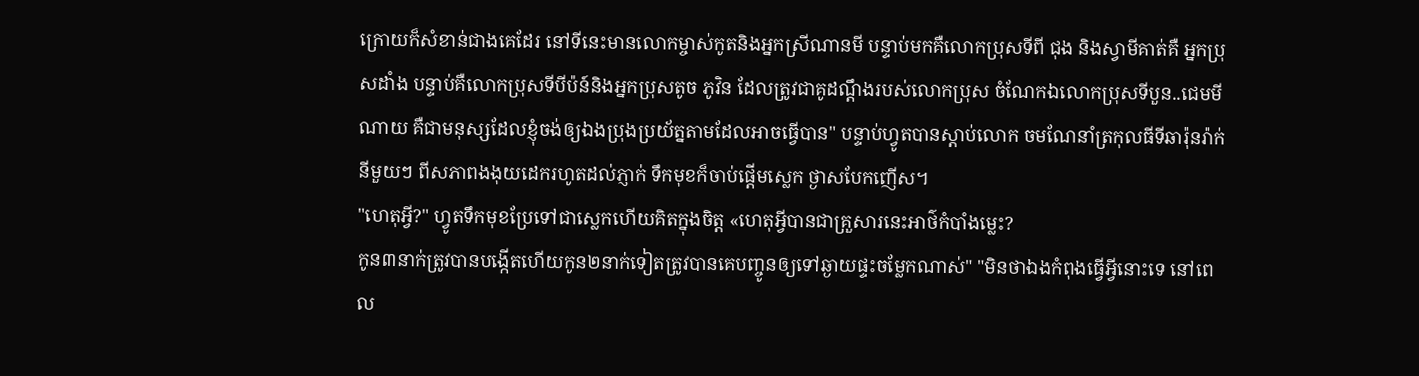ក្រោយក៏សំខាន់ជាងគេដែរ នៅទីនេះមានលោកម្ចាស់កូតនិងអ្នកស្រីណានមី បន្ទាប់មកគឺលោកប្រុសទីពី ជុង និងស្វាមីគាត់គឺ អ្នកប្រុសដាំង បន្ទាប់គឺលោកប្រុសទីបីប៉ន៍និងអ្នកប្រុសតូច ភូវិន ដែលត្រូវជាគូដណ្តឹងរបស់លោកប្រុស ចំណែកឯលោកប្រុសទីបួន..ជេមមីណាយ គឺជាមនុស្សដែលខ្ញុំចង់ឲ្យឯងប្រុងប្រយ័ត្នតាមដែលអាចធ្វើបាន" បន្ទាប់ហ្វូតបានស្តាប់លោក ចមណែនាំត្រកុលធីទីឆារ៉ុនរ៉ាក់នីមួយៗ ពីសភាពងងុយដេករហូតដល់ភ្ញាក់ ទឹកមុខក៏ចាប់ផ្តើមស្លេក ថ្ងាសបែកញើស។
"ហេតុអ្វី?" ហ្វូតទឹកមុខប្រែទៅជាស្លេកហើយគិតក្នុងចិត្ត «ហេតុអ្វីបានជាគ្រួសារនេះអាថ៌កំបាំងម្លេះ?
កូន៣នាក់ត្រូវបានបង្កើតហើយកូន២នាក់ទៀតត្រូវបានគេបញ្ចូនឲ្យទៅឆ្ងាយផ្ទះចម្លែកណាស់" "មិនថាឯងកំពុងធ្វើអ្វីនោះទេ នៅពេល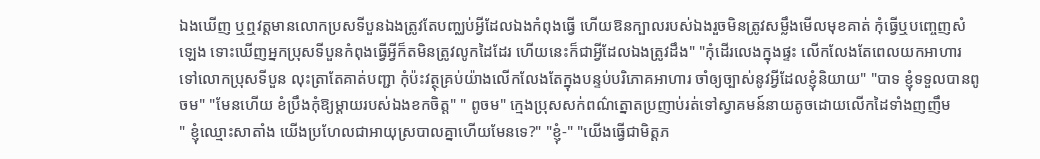ឯងឃើញ ឬឮវត្តមានលោកប្រសទីបួនឯងត្រូវតែបញ្ឈប់អ្វីដែលឯងកំពុងធ្វើ ហើយឱនក្បាលរបស់ឯងរួចមិនត្រូវសម្លឹងមើលមុខគាត់ កុំធ្វើឬបញ្ចេញសំឡេង ទោះឃើញអ្នកប្រុសទីបួនកំពុងធ្វើអ្វីក៏តមិនត្រូវលូកដៃដែរ ហើយនេះក៏ជាអ្វីដែលឯងត្រូវដឹង" "កុំដើរលេងក្នុងផ្ទះ លើកលែងតែពេលយកអាហារទៅលោកប្រុសទីបួន លុះត្រាតែគាត់បញ្ជា កុំប៉ះវត្ថុគ្រប់យ៉ាងលើកលែងតែក្នុងបន្ទប់បរិភោគអាហារ ចាំឲ្យច្បាស់នូវអ្វីដែលខ្ញុំនិយាយ" "បាទ ខ្ញុំទទួលបានពូចម" "មែនហើយ ខំប្រឹងកុំឱ្យម្តាយរបស់ឯងខកចិត្ត" " ពូចម" ក្មេងប្រុសសក់ពណ៌ត្នោតប្រញាប់រត់ទៅស្វាគមន៍នាយតូចដោយលើកដៃទាំងញញឹម
" ខ្ញុំឈ្មោះសាតាំង យើងប្រហែលជាអាយុស្របាលគ្នាហើយមែនទេ?" "ខ្ញុំ-" "យើងធ្វើជាមិត្តភ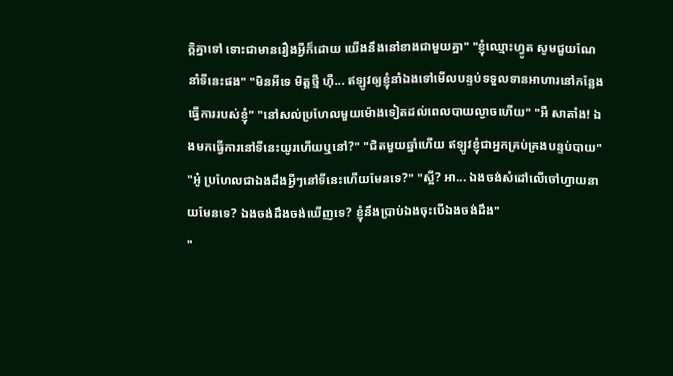ក្តិគ្នាទៅ ទោះជាមានរឿងអ្វីក៏ដោយ យើងនឹងនៅខាងជាមួយគ្នា" "ខ្ញុំឈ្មោះហ្វូត សូមជួយណែនាំទីនេះផង" "មិនអីទេ មិត្តថ្មី ហ៊ឺ... ឥឡូវឲ្យខ្ញុំនាំឯងទៅមើលបន្ទប់ទទួលទានអាហារនៅកន្លែងធ្វើការរបស់ខ្ញុំ" "នៅសល់ប្រហែលមួយម៉ោងទៀតដល់ពេលបាយល្ងាចហើយ" "អឺ សាតាំង! ឯងមកធ្វើការនៅទីនេះយូរហើយឬនៅ?" "ជិតមួយឆ្នាំហើយ ឥឡូវខ្ញុំជាអ្នកគ្រប់គ្រងបន្ទប់បាយ" "អូ៎ ប្រហែលជាឯងដឹងអ្វីៗនៅទីនេះហើយមែនទេ?" "ស្អី? អា... ឯងចង់សំដៅលើចៅហ្វាយនាយមែនទេ? ឯងចង់ដឹងចង់ឃើញទេ? ខ្ញុំនឹងប្រាប់ឯងចុះបើឯងចង់ដឹង"
"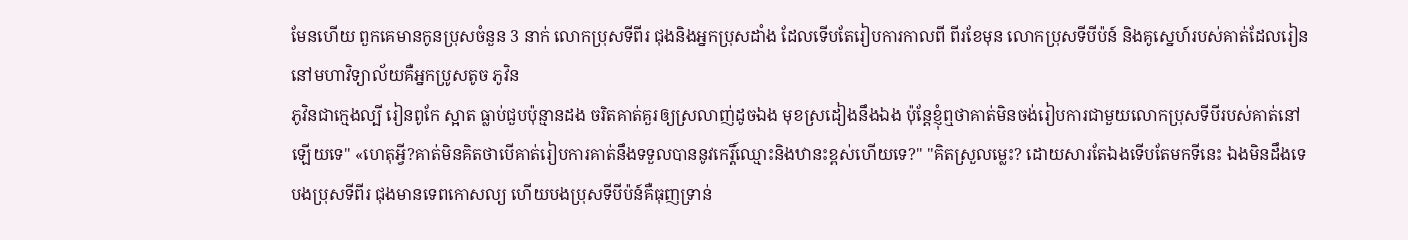មែនហើយ ពួកគេមានកូនប្រុសចំនួន 3 នាក់ លោកប្រុសទីពីរ ជុងនិងអ្នកប្រុសដាំង ដែលទើបតែរៀបការកាលពី ពីរខែមុន លោកប្រុសទីបីប៉ន៍ និងគូស្នេហ៍របស់គាត់ដែលរៀននៅមហាវិទ្យាល័យគឺអ្នកប្រូសតូច ភូវិន
ភូវិនជាក្មេងល្បី រៀនពូកែ ស្អាត ធ្លាប់ជួបប៉ុន្មានដង ចរិតគាត់គួរឲ្យស្រលាញ់ដូចឯង មុខស្រដៀងនឹងឯង ប៉ុន្តែខ្ញុំឮថាគាត់មិនចង់រៀបការជាមួយលោកប្រុសទីបីរបស់គាត់នៅឡើយទេ" «ហេតុអ្វី?គាត់មិនគិតថាបើគាត់រៀបការគាត់នឹងទទួលបាននូវកេរ្តិ៍ឈ្មោះនិងឋានះខ្ពស់ហើយទេ?" "គិតស្រួលម្លេះ? ដោយសារតែឯងទើបតែមកទីនេះ ឯងមិនដឹងទេ បងប្រុសទីពីរ ជុងមានទេពកោសល្យ ហើយបងប្រុសទីបីប៉ន៍គឺធុញទ្រាន់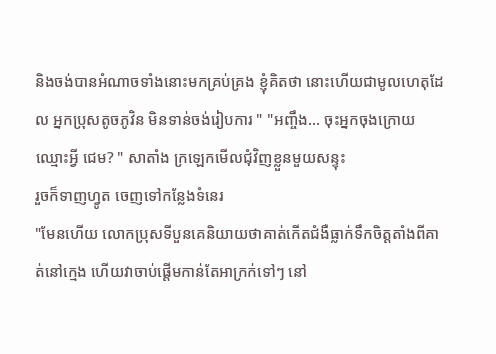និងចង់បានអំណាចទាំងនោះមកគ្រប់គ្រង ខ្ញុំគិតថា នោះហើយជាមូលហេតុដែល អ្នកប្រុសតូចភូវិន មិនទាន់ចង់រៀបការ " "អញ្ចឹង... ចុះអ្នកចុងក្រោយ ឈ្មោះអ្វី ជេម? " សាតាំង ក្រឡេកមើលជុំវិញខ្លួនមួយសន្ទុះ
រួចក៏ទាញហ្វូត ចេញទៅកន្លែងទំនេរ
"មែនហើយ លោកប្រុសទីបួនគេនិយាយថាគាត់កើតជំងឺធ្លាក់ទឹកចិត្តតាំងពីគាត់នៅក្មេង ហើយវាចាប់ផ្តើមកាន់តែអាក្រក់ទៅៗ នៅ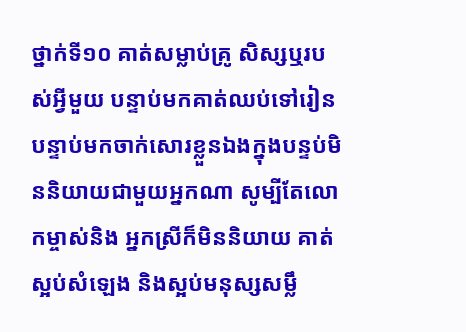ថ្នាក់ទី១០ គាត់សម្លាប់គ្រូ សិស្សឬរបស់អ្វីមួយ បន្ទាប់មកគាត់ឈប់ទៅរៀន បន្ទាប់មកចាក់សោរខ្លួនឯងក្នុងបន្ទប់មិននិយាយជាមួយអ្នកណា សូម្បីតែលោកម្ចាស់និង អ្នកស្រីក៏មិននិយាយ គាត់ស្អប់សំឡេង និងស្អប់មនុស្សសម្លឹ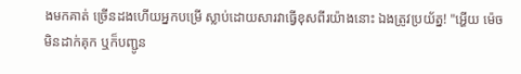ងមកគាត់ ច្រើនដងហើយអ្នកបម្រើ ស្លាប់ដោយសារវាធ្វើខុសពីរយ៉ាងនោះ ឯងត្រូវប្រយ័ត្ន! "អ្ហើយ ម៉េចមិនដាក់គុក ឬក៏បញ្ជូន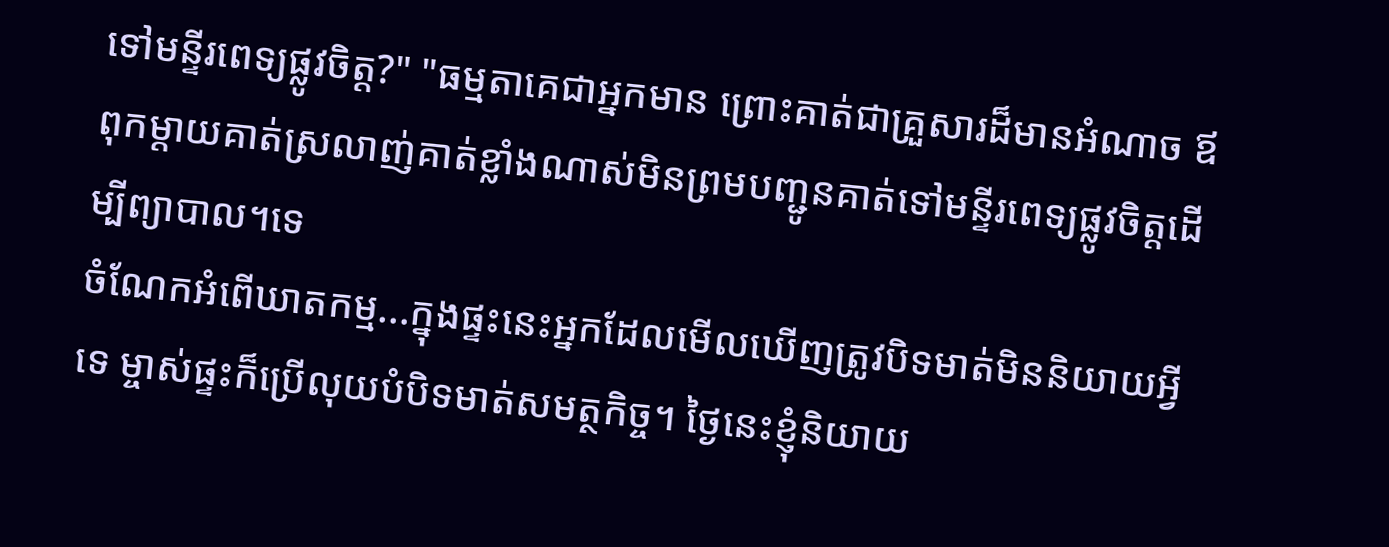ទៅមន្ទីរពេទ្យផ្លូវចិត្ត?" "ធម្មតាគេជាអ្នកមាន ព្រោះគាត់ជាគ្រួសារដ៏មានអំណាច ឪពុកម្តាយគាត់ស្រលាញ់គាត់ខ្លាំងណាស់មិនព្រមបញ្ជូនគាត់ទៅមន្ទីរពេទ្យផ្លូវចិត្តដើម្បីព្យាបាល។ទេ
ចំណែកអំពើឃាតកម្ម...ក្នុងផ្ទះនេះអ្នកដែលមើលឃើញត្រូវបិទមាត់មិននិយាយអ្វីទេ ម្ចាស់ផ្ទះក៏ប្រើលុយបំបិទមាត់សមត្ថកិច្ច។ ថ្ងៃនេះខ្ញុំនិយាយ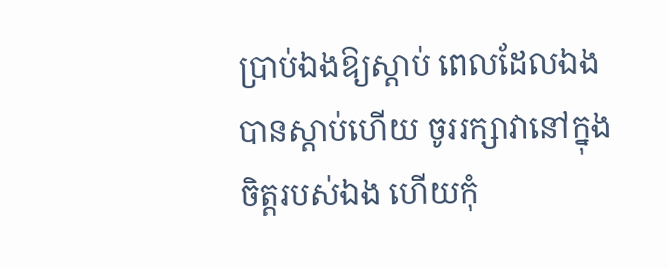ប្រាប់ឯងឱ្យស្តាប់ ពេលដែលឯងបានស្តាប់ហើយ ចូររក្សាវានៅក្នុងចិត្តរបស់ឯង ហើយកុំ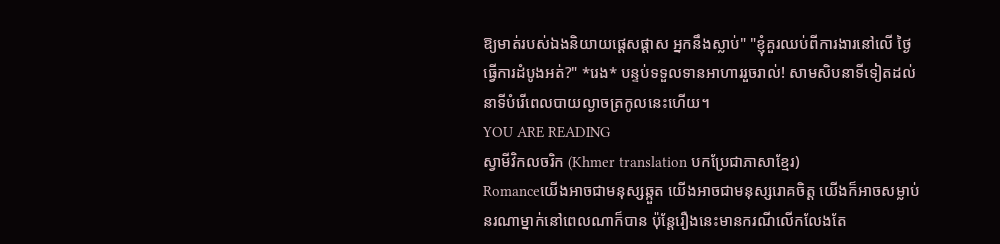ឱ្យមាត់របស់ឯងនិយាយផ្តេសផ្តាស អ្នកនឹងស្លាប់" "ខ្ញុំគួរឈប់ពីការងារនៅលើ ថ្ងៃធ្វើការដំបូងអត់?" *រេង* បន្ទប់ទទួលទានអាហាររួចរាល់! សាមសិបនាទីទៀតដល់នាទីបំរើពេលបាយល្ងាចត្រកូលនេះហើយ។
YOU ARE READING
ស្វាមីវិកលចរិក (Khmer translation បកប្រែជាភាសាខ្មែរ)
Romanceយើងអាចជាមនុស្សឆ្កួត យើងអាចជាមនុស្សរោគចិត្ត យើងក៏អាចសម្លាប់នរណាម្នាក់នៅពេលណាក៏បាន ប៉ុន្តែរឿងនេះមានករណីលើកលែងតែ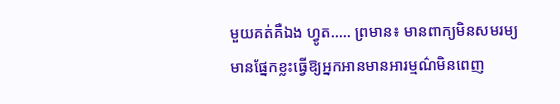មួយគត់គឺឯង ហ្វូត..... ព្រមាន៖ មានពាក្យមិនសមរម្យ មានផ្នែកខ្លះធ្វើឱ្យអ្នកអានមានអារម្មណ៌មិនពេញ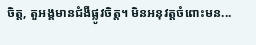ចិត្ត, តួអង្គមានជំងឺផ្លូវចិត្ត។ មិនអនុវត្តចំពោះមន...